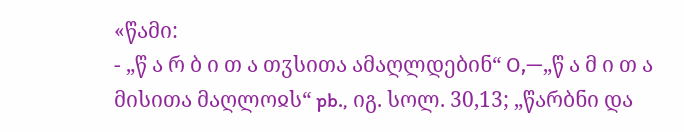«წამი:
- „წ ა რ ბ ი თ ა თჳსითა ამაღლდებინ“ О,—„წ ა მ ი თ ა მისითა მაღლოჲს“ pb., იგ. სოლ. 30,13; „წარბნი და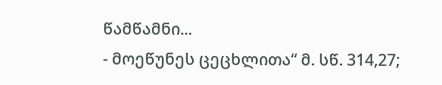წამწამნი...
- მოეწუნეს ცეცხლითა“ მ. სწ. 314,27;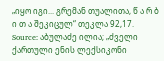„იყო იგი... გრემან თუალითა, წ ა რ ბ ი თ ა შეკიცულ“ თეკლა 92,17.
Source: აბულაძე ილია; „ძველი ქართული ენის ლექსიკონი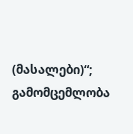(მასალები)“; გამომცემლობა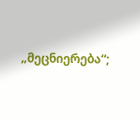„მეცნიერება“;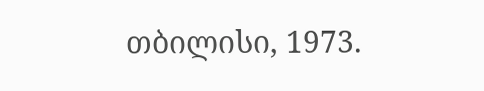თბილისი, 1973.